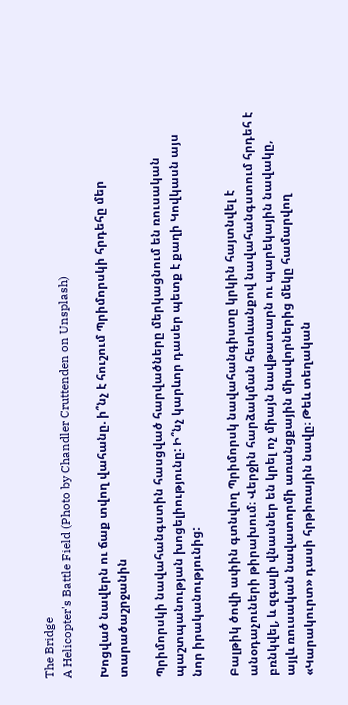The Bridge
A Helicopter's Battle Field (Photo by Chandler Cruttenden on Unsplash)

Խոցված նավերն ու ճաք տվող վահանը. ի՞նչ է հուշում Պրիմորսկի հրդեհը մեր տարածաշրջանին

Պրիմորսկի նավահանգստին հասցված հարվածները մերկացնում են ռուսական պաշտպանության խոցելիությունը: Ի՞նչ կարևոր դասեր պետք է քաղի Կովկասն այս նոր իրականությունից:

Բալթիկ ծովի ափին գտնվող Պրիմորսկ նավահանգիստը կրկին հայտնվել է անօդաչուների թիրախում։ Վերջին հարձակման հետևանքով նավահանգստում հրդեհ է բռնկվել, և զգալի վնասներ են կրել ոչ միայն նավթատարն ու պարեկային նավակը, այլև ռուսական նավատորմի առանցքային միավորներից մեկը համարվող «Կարակուրտ» դասի հրթիռային նավը։ Թեև տեղական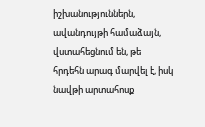իշխանություններն, ավանդույթի համաձայն, վստահեցնում են, թե հրդեհն արագ մարվել է, իսկ նավթի արտահոսք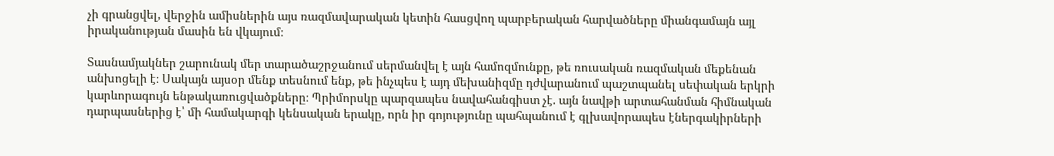չի գրանցվել, վերջին ամիսներին այս ռազմավարական կետին հասցվող պարբերական հարվածները միանգամայն այլ իրականության մասին են վկայում։

Տասնամյակներ շարունակ մեր տարածաշրջանում սերմանվել է այն համոզմունքը, թե ռուսական ռազմական մեքենան անխոցելի է։ Սակայն այսօր մենք տեսնում ենք, թե ինչպես է այդ մեխանիզմը դժվարանում պաշտպանել սեփական երկրի կարևորագույն ենթակառուցվածքները։ Պրիմորսկը պարզապես նավահանգիստ չէ. այն նավթի արտահանման հիմնական դարպասներից է՝ մի համակարգի կենսական երակը, որն իր գոյությունը պահպանում է գլխավորապես էներգակիրների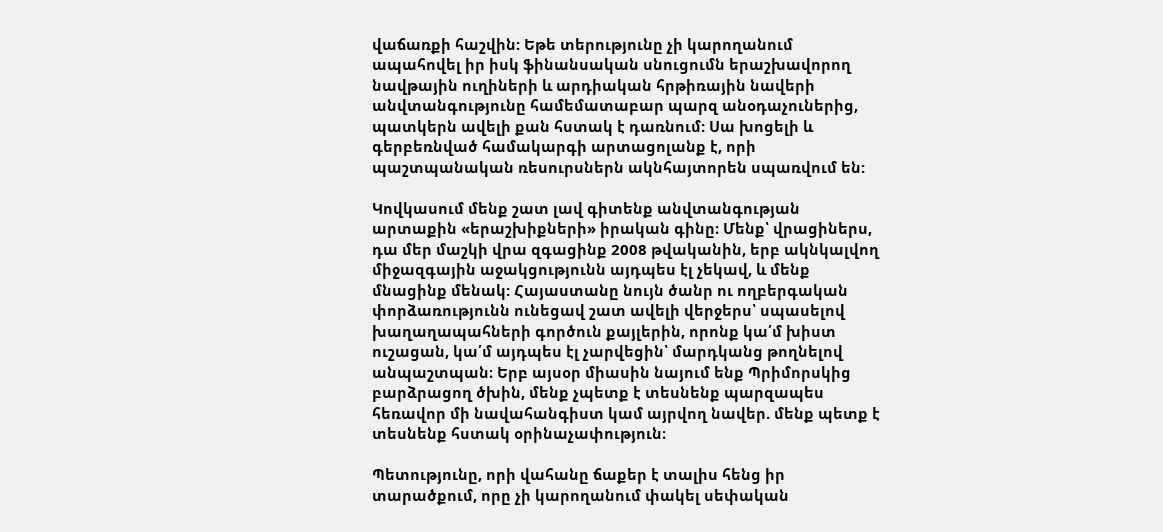վաճառքի հաշվին: Եթե տերությունը չի կարողանում ապահովել իր իսկ ֆինանսական սնուցումն երաշխավորող նավթային ուղիների և արդիական հրթիռային նավերի անվտանգությունը համեմատաբար պարզ անօդաչուներից, պատկերն ավելի քան հստակ է դառնում: Սա խոցելի և գերբեռնված համակարգի արտացոլանք է, որի պաշտպանական ռեսուրսներն ակնհայտորեն սպառվում են:

Կովկասում մենք շատ լավ գիտենք անվտանգության արտաքին «երաշխիքների» իրական գինը։ Մենք՝ վրացիներս, դա մեր մաշկի վրա զգացինք 2008 թվականին, երբ ակնկալվող միջազգային աջակցությունն այդպես էլ չեկավ, և մենք մնացինք մենակ: Հայաստանը նույն ծանր ու ողբերգական փորձառությունն ունեցավ շատ ավելի վերջերս՝ սպասելով խաղաղապահների գործուն քայլերին, որոնք կա՛մ խիստ ուշացան, կա՛մ այդպես էլ չարվեցին՝ մարդկանց թողնելով անպաշտպան։ Երբ այսօր միասին նայում ենք Պրիմորսկից բարձրացող ծխին, մենք չպետք է տեսնենք պարզապես հեռավոր մի նավահանգիստ կամ այրվող նավեր. մենք պետք է տեսնենք հստակ օրինաչափություն։

Պետությունը, որի վահանը ճաքեր է տալիս հենց իր տարածքում, որը չի կարողանում փակել սեփական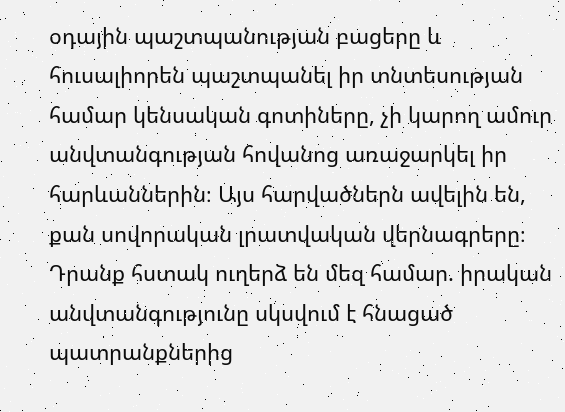օդային պաշտպանության բացերը և հուսալիորեն պաշտպանել իր տնտեսության համար կենսական գոտիները, չի կարող ամուր անվտանգության հովանոց առաջարկել իր հարևաններին։ Այս հարվածներն ավելին են, քան սովորական լրատվական վերնագրերը։ Դրանք հստակ ուղերձ են մեզ համար. իրական անվտանգությունը սկսվում է հնացած պատրանքներից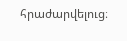հրաժարվելուց։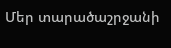Մեր տարածաշրջանի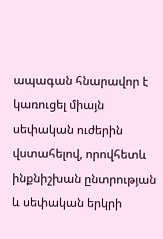ապագան հնարավոր է կառուցել միայն սեփական ուժերին վստահելով, որովհետև ինքնիշխան ընտրության և սեփական երկրի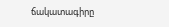ճակատագիրը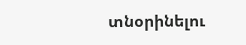տնօրինելու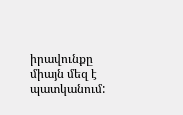իրավունքը միայն մեզ է պատկանում: